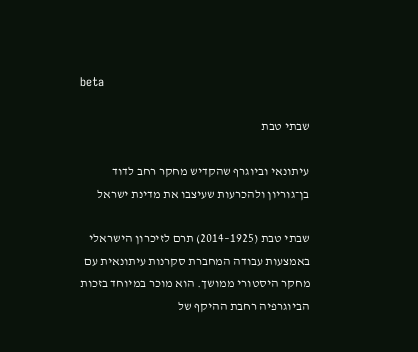beta

שבתי טבת

עיתונאי וביוגרף שהקדיש מחקר רחב לדוד בן־גוריון ולהכרעות שעיצבו את מדינת ישראל

שבתי טבת (1925–2014) תרם לזיכרון הישראלי באמצעות עבודה המחברת סקרנות עיתונאית עם מחקר היסטורי ממושך. הוא מוכר במיוחד בזכות הביוגרפיה רחבת ההיקף של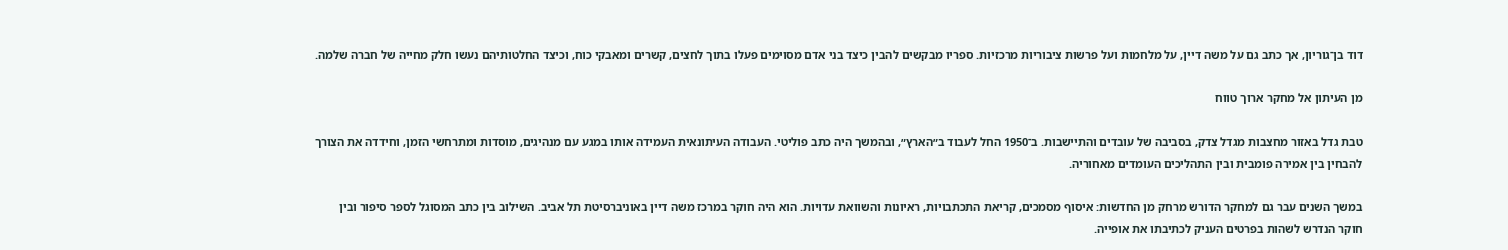דוד בן־גוריון, אך כתב גם על משה דיין, על מלחמות ועל פרשות ציבוריות מרכזיות. ספריו מבקשים להבין כיצד בני אדם מסוימים פעלו בתוך לחצים, קשרים ומאבקי כוח, וכיצד החלטותיהם נעשו חלק מחייה של חברה שלמה.

מן העיתון אל מחקר ארוך טווח

טבת גדל באזור מחצבות מגדל צדק, בסביבה של עובדים והתיישבות. ב־1950 החל לעבוד ב״הארץ״, ובהמשך היה כתב פוליטי. העבודה העיתונאית העמידה אותו במגע עם מנהיגים, מוסדות ומתרחשי הזמן, וחידדה את הצורך להבחין בין אמירה פומבית ובין התהליכים העומדים מאחוריה.

במשך השנים עבר גם למחקר הדורש מרחק מן החדשות: איסוף מסמכים, קריאת התכתבויות, ראיונות והשוואת עדויות. הוא היה חוקר במרכז משה דיין באוניברסיטת תל אביב. השילוב בין כתב המסוגל לספר סיפור ובין חוקר הנדרש לשהות בפרטים העניק לכתיבתו את אופייה.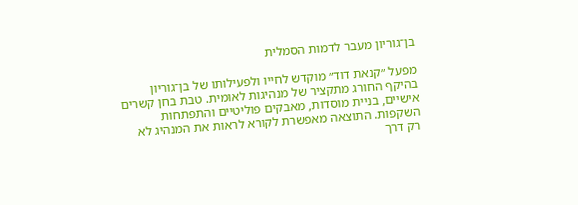בן־גוריון מעבר לדמות הסמלית

מפעל ״קנאת דוד״ מוקדש לחייו ולפעילותו של בן־גוריון בהיקף החורג מתקציר של מנהיגות לאומית. טבת בחן קשרים אישיים, בניית מוסדות, מאבקים פוליטיים והתפתחות השקפות. התוצאה מאפשרת לקורא לראות את המנהיג לא רק דרך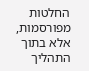החלטות מפורסמות, אלא בתוך התהליך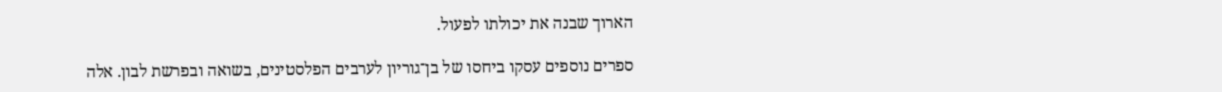הארוך שבנה את יכולתו לפעול.

ספרים נוספים עסקו ביחסו של בן־גוריון לערבים הפלסטינים, בשואה ובפרשת לבון. אלה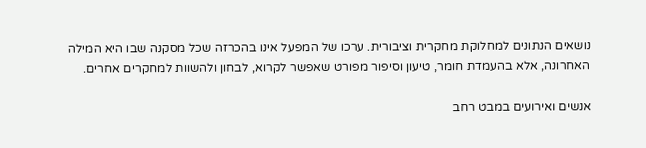נושאים הנתונים למחלוקת מחקרית וציבורית. ערכו של המפעל אינו בהכרזה שכל מסקנה שבו היא המילה האחרונה, אלא בהעמדת חומר, טיעון וסיפור מפורט שאפשר לקרוא, לבחון ולהשוות למחקרים אחרים.

אנשים ואירועים במבט רחב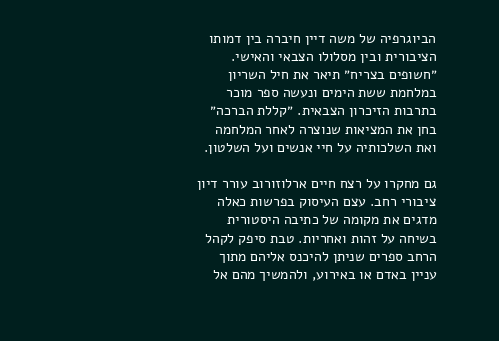הביוגרפיה של משה דיין חיברה בין דמותו הציבורית ובין מסלולו הצבאי והאישי. ״חשופים בצריח״ תיאר את חיל השריון במלחמת ששת הימים ונעשה ספר מוכר בתרבות הזיכרון הצבאית. ״קללת הברכה״ בחן את המציאות שנוצרה לאחר המלחמה ואת השלכותיה על חיי אנשים ועל השלטון.

גם מחקרו על רצח חיים ארלוזורוב עורר דיון ציבורי רחב. עצם העיסוק בפרשות כאלה מדגים את מקומה של כתיבה היסטורית בשיחה על זהות ואחריות. טבת סיפק לקהל הרחב ספרים שניתן להיכנס אליהם מתוך עניין באדם או באירוע, ולהמשיך מהם אל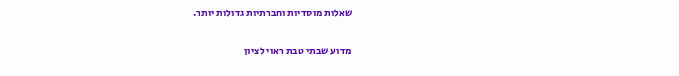שאלות מוסדיות וחברתיות גדולות יותר.

מדוע שבתי טבת ראוי לציון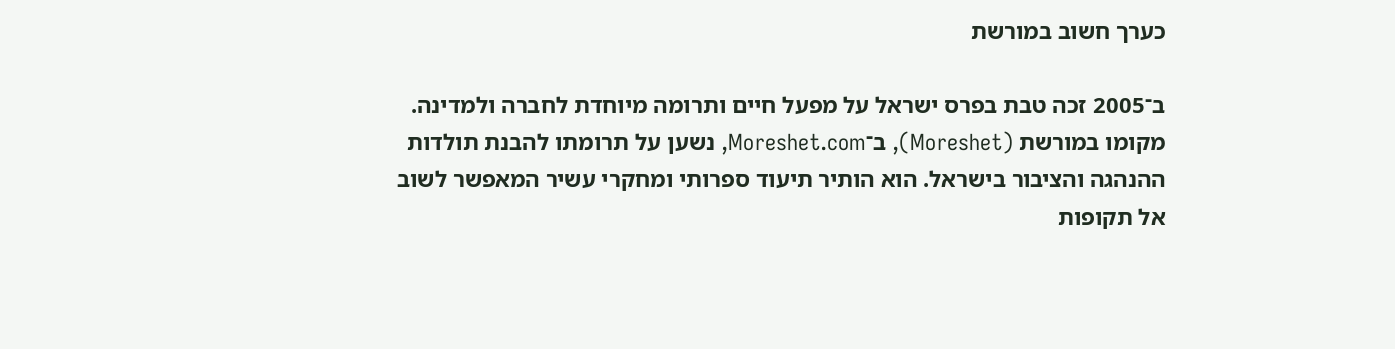כערך חשוב במורשת

ב־2005 זכה טבת בפרס ישראל על מפעל חיים ותרומה מיוחדת לחברה ולמדינה. מקומו במורשת (Moreshet), ב־Moreshet.com, נשען על תרומתו להבנת תולדות ההנהגה והציבור בישראל. הוא הותיר תיעוד ספרותי ומחקרי עשיר המאפשר לשוב אל תקופות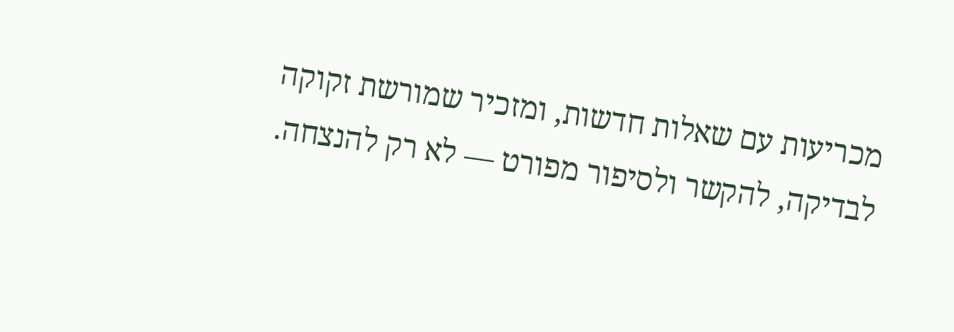מכריעות עם שאלות חדשות, ומזכיר שמורשת זקוקה לבדיקה, להקשר ולסיפור מפורט — לא רק להנצחה.